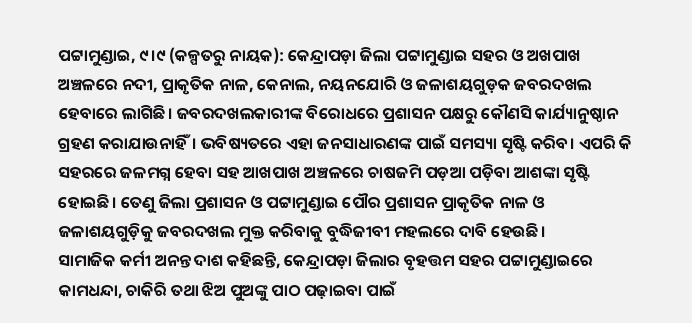ପଟ୍ଟାମୁଣ୍ଡାଇ, ୯।୯ (କଳ୍ପତରୁ ନାୟକ): କେନ୍ଦ୍ରାପଡ଼ା ଜିଲା ପଟ୍ଟାମୁଣ୍ଡାଇ ସହର ଓ ଅଖପାଖ ଅଞ୍ଚଳରେ ନଦୀ, ପ୍ରାକୃତିକ ନାଳ, କେନାଲ, ନୟନଯୋରି ଓ ଜଳାଶୟଗୁଡ଼କ ଜବରଦଖଲ ହେବାରେ ଲାଗିଛି। ଜବରଦଖଲକାରୀଙ୍କ ବିରୋଧରେ ପ୍ରଶାସନ ପକ୍ଷରୁ କୌଣସି କାର୍ଯ୍ୟାନୁଷ୍ଠାନ ଗ୍ରହଣ କରାଯାଉନାହିଁ। ଭବିଷ୍ୟତରେ ଏହା ଜନସାଧାରଣଙ୍କ ପାଇଁ ସମସ୍ୟା ସୃଷ୍ଟି କରିବ। ଏପରି କି ସହରରେ ଜଳମଗ୍ନ ହେବା ସହ ଆଖପାଖ ଅଞ୍ଚଳରେ ଚାଷଜମି ପଡ଼ଆ ପଡ଼ିବା ଆଶଙ୍କା ସୃଷ୍ଟି ହୋଇଛି। ତେଣୁ ଜିଲା ପ୍ରଶାସନ ଓ ପଟ୍ଟାମୁଣ୍ଡାଇ ପୌର ପ୍ରଶାସନ ପ୍ରାକୃତିକ ନାଳ ଓ ଜଳାଶୟଗୁଡ଼ିକୁ ଜବରଦଖଲ ମୁକ୍ତ କରିବାକୁ ବୁଦ୍ଧିଜୀବୀ ମହଲରେ ଦାବି ହେଉଛି।
ସାମାଜିକ କର୍ମୀ ଅନନ୍ତ ଦାଶ କହିଛନ୍ତି, କେନ୍ଦ୍ରାପଡ଼ା ଜିଲାର ବୃହତ୍ତମ ସହର ପଟ୍ଟାମୁଣ୍ଡାଇରେ କାମଧନ୍ଦା, ଚାକିରି ତଥା ଝିଅ ପୁଅଙ୍କୁ ପାଠ ପଢ଼ାଇବା ପାଇଁ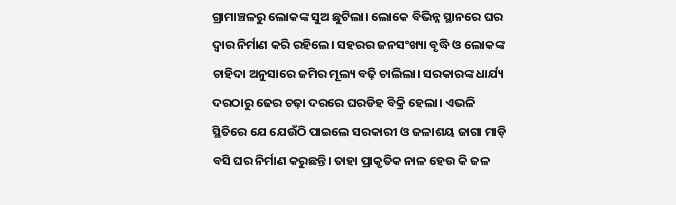ଗ୍ରାମାଞ୍ଚଳରୁ ଲୋକଙ୍କ ସୁଅ ଛୁଟିଲା। ଲୋକେ ବିଭିନ୍ନ ସ୍ଥାନରେ ଘର ଦ୍ୱାର ନିର୍ମାଣ କରି ରହିଲେ। ସହରର ଜନସଂଖ୍ୟା ବୃଦ୍ଧି ଓ ଲୋକଙ୍କ ଚାହିଦା ଅନୁସାରେ ଜମିର ମୂଲ୍ୟ ବଢ଼ି ଚାଲିଲା। ସରକାରଙ୍କ ଧାର୍ଯ୍ୟ ଦରଠାରୁ ଢେର ଚଢ଼ା ଦରରେ ଘରଡିହ ବିକ୍ରି ହେଲା। ଏଭଳି ସ୍ଥିତିରେ ଯେ ଯେଉଁଠି ପାଇଲେ ସରକାରୀ ଓ ଜଳାଶୟ ଜାଗା ମାଡ଼ି ବସି ଘର ନିର୍ମାଣ କରୁଛନ୍ତି। ତାହା ପ୍ରାକୃତିକ ନାଳ ହେଉ କି ଜଳ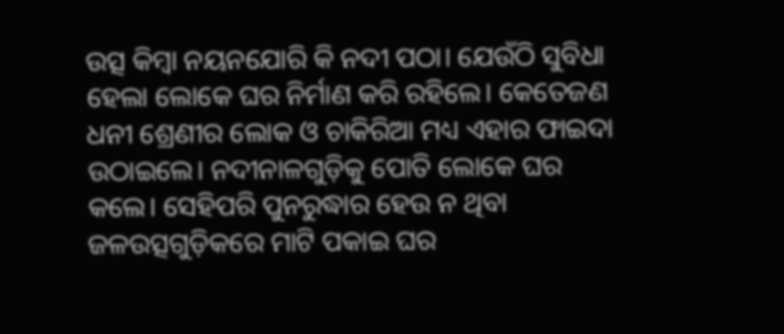ଉତ୍ସ କିମ୍ବା ନୟନଯୋରି କି ନଦୀ ପଠା। ଯେଉଁଠି ସୁବିଧା ହେଲା ଲୋକେ ଘର ନିର୍ମାଣ କରି ରହିଲେ। କେତେଜଣ ଧନୀ ଶ୍ରେଣୀର ଲୋକ ଓ ଚାକିରିଆ ମଧ୍ୟ ଏହାର ଫାଇଦା ଉଠାଇଲେ। ନଦୀନାଳଗୁଡ଼ିକୁ ପୋତି ଲୋକେ ଘର କଲେ। ସେହିପରି ପୁନରୁଦ୍ଧାର ହେଉ ନ ଥିବା ଜଳଉତ୍ସଗୁଡ଼ିକରେ ମାଟି ପକାଇ ଘର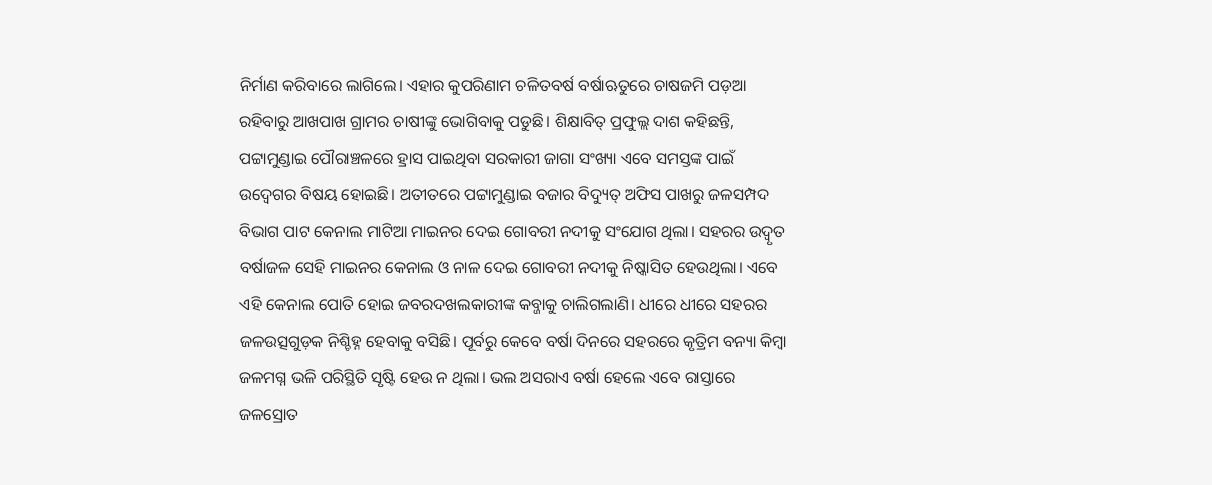ନିର୍ମାଣ କରିବାରେ ଲାଗିଲେ। ଏହାର କୁପରିଣାମ ଚଳିତବର୍ଷ ବର୍ଷାଋତୁରେ ଚାଷଜମି ପଡ଼ଆ ରହିବାରୁ ଆଖପାଖ ଗ୍ରାମର ଚାଷୀଙ୍କୁ ଭୋଗିବାକୁ ପଡୁଛି। ଶିକ୍ଷାବିତ୍ ପ୍ରଫୁଲ୍ଲ ଦାଶ କହିଛନ୍ତି, ପଟ୍ଟାମୁଣ୍ଡାଇ ପୌରାଞ୍ଚଳରେ ହ୍ରାସ ପାଇଥିବା ସରକାରୀ ଜାଗା ସଂଖ୍ୟା ଏବେ ସମସ୍ତଙ୍କ ପାଇଁ ଉଦ୍ବେଗର ବିଷୟ ହୋଇଛି। ଅତୀତରେ ପଟ୍ଟାମୁଣ୍ଡାଇ ବଜାର ବିଦ୍ୟୁତ୍ ଅଫିସ ପାଖରୁ ଜଳସମ୍ପଦ ବିଭାଗ ପାଟ କେନାଲ ମାଟିଆ ମାଇନର ଦେଇ ଗୋବରୀ ନଦୀକୁ ସଂଯୋଗ ଥିଲା। ସହରର ଉଦ୍ବୃତ ବର୍ଷାଜଳ ସେହି ମାଇନର କେନାଲ ଓ ନାଳ ଦେଇ ଗୋବରୀ ନଦୀକୁ ନିଷ୍କାସିତ ହେଉଥିଲା। ଏବେ ଏହି କେନାଲ ପୋତି ହୋଇ ଜବରଦଖଲକାରୀଙ୍କ କବ୍ଜାକୁ ଚାଲିଗଲାଣି। ଧୀରେ ଧୀରେ ସହରର ଜଳଉତ୍ସଗୁଡ଼କ ନିଶ୍ଚିହ୍ନ ହେବାକୁ ବସିଛି। ପୂର୍ବରୁ କେବେ ବର୍ଷା ଦିନରେ ସହରରେ କୃତ୍ରିମ ବନ୍ୟା କିମ୍ବା ଜଳମଗ୍ନ ଭଳି ପରିସ୍ଥିତି ସୃଷ୍ଟି ହେଉ ନ ଥିଲା। ଭଲ ଅସରାଏ ବର୍ଷା ହେଲେ ଏବେ ରାସ୍ତାରେ ଜଳସ୍ରୋତ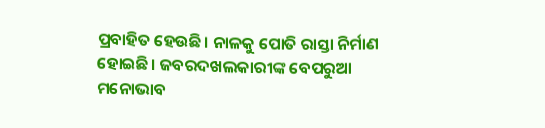ପ୍ରବାହିତ ହେଉଛି। ନାଳକୁ ପୋତି ରାସ୍ତା ନିର୍ମାଣ ହୋଇଛି। ଜବରଦଖଲକାରୀଙ୍କ ବେପରୁଆ ମନୋଭାବ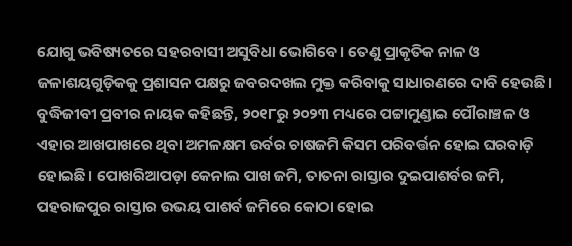ଯୋଗୁ ଭବିଷ୍ୟତରେ ସହରବାସୀ ଅସୁବିଧା ଭୋଗିବେ। ତେଣୁ ପ୍ରାକୃତିକ ନାଳ ଓ ଜଳାଶୟଗୁଡ଼ିକକୁ ପ୍ରଶାସନ ପକ୍ଷରୁ ଜବରଦଖଲ ମୁକ୍ତ କରିବାକୁ ସାଧାରଣରେ ଦାବି ହେଉଛି। ବୁଦ୍ଧିଜୀବୀ ପ୍ରବୀର ନାୟକ କହିଛନ୍ତି, ୨୦୧୮ରୁ ୨୦୨୩ ମଧ୍ୟରେ ପଟ୍ଟାମୁଣ୍ଡାଇ ପୌରାଞ୍ଚଳ ଓ ଏହାର ଆଖପାଖରେ ଥିବା ଅମଳକ୍ଷମ ଉର୍ବର ଚାଷଜମି କିସମ ପରିବର୍ତ୍ତନ ହୋଇ ଘରବାଡ଼ି ହୋଇଛି। ପୋଖରିଆପଡ଼ା କେନାଲ ପାଖ ଜମି, ତାତନା ରାସ୍ତାର ଦୁଇପାଶର୍ବର ଜମି, ପହରାଜପୁର ରାସ୍ତାର ଉଭୟ ପାଶର୍ବ ଜମିରେ କୋଠା ହୋଇ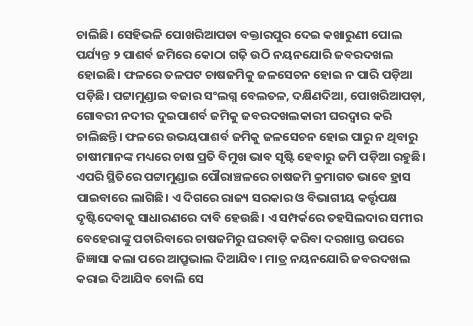ଚାଲିଛି। ସେହିଭଳି ପୋଖରିଆପଡା ବକ୍ତାରପୁର ଦେଇ କଖାରୁଣୀ ପୋଲ ପର୍ଯ୍ୟନ୍ତ ୨ ପାଶର୍ବ ଜମିରେ କୋଠା ଗଢ଼ି ଉଠି ନୟନଯୋରି ଜବରଦଖଲ ହୋଇଛି। ଫଳରେ ତଳପଟ ଚାଷଜମିକୁ ଜଳସେଚନ ହୋଇ ନ ପାରି ପଡ଼ିଆ ପଡ଼ିଛି। ପଟ୍ଟାମୁଣ୍ଡାଇ ବଜାର ସଂଲଗ୍ନ ବେଲତଳ, ଦକ୍ଷିଣଦିଆ, ପୋଖରିଆପଡ଼ା, ଗୋବରୀ ନଦୀର ଦୁଇପାଶର୍ବ ଜମିକୁ ଜବରଦଖଲକାରୀ ଘରଦ୍ୱାର କରି ଚାଲିଛନ୍ତି। ଫଳରେ ଉଭୟପାଶର୍ବ ଜମିକୁ ଜଳସେଚନ ହୋଇ ପାରୁ ନ ଥିବାରୁ ଚାଷୀମାନଙ୍କ ମଧ୍ୟରେ ଚାଷ ପ୍ରତି ବିମୁଖ ଭାବ ସୃଷ୍ଟି ହେବାରୁ ଜମି ପଡ଼ିଆ ରହୁଛି। ଏପରି ସ୍ଥିତିରେ ପଟ୍ଟାମୁଣ୍ଡାଇ ପୌରାଞ୍ଚଳରେ ଚାଷଜମି କ୍ରମାଗତ ଭାବେ ହ୍ରାସ ପାଇବାରେ ଲାଗିଛି। ଏ ଦିଗରେ ରାଜ୍ୟ ସରକାର ଓ ବିଭାଗୀୟ କର୍ତ୍ତୃପକ୍ଷ ଦୃଷ୍ଟିଦେବାକୁ ସାଧାରଣରେ ଦାବି ହେଉଛି। ଏ ସମ୍ପର୍କରେ ତହସିଲଦାର ସମୀର ବେହେରାଙ୍କୁ ପଚାରିବାରେ ଚାଷଜମିରୁ ଘରବାଡ଼ି କରିବା ଦରଖାସ୍ତ ଉପରେ ଜିଜ୍ଞାସା କଲା ପରେ ଆପ୍ରୁଭାଲ ଦିଆଯିବ। ମାତ୍ର ନୟନଯୋରି ଜବରଦଖଲ କରାଇ ଦିଆଯିବ ବୋଲି ସେ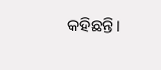କହିଛନ୍ତି।